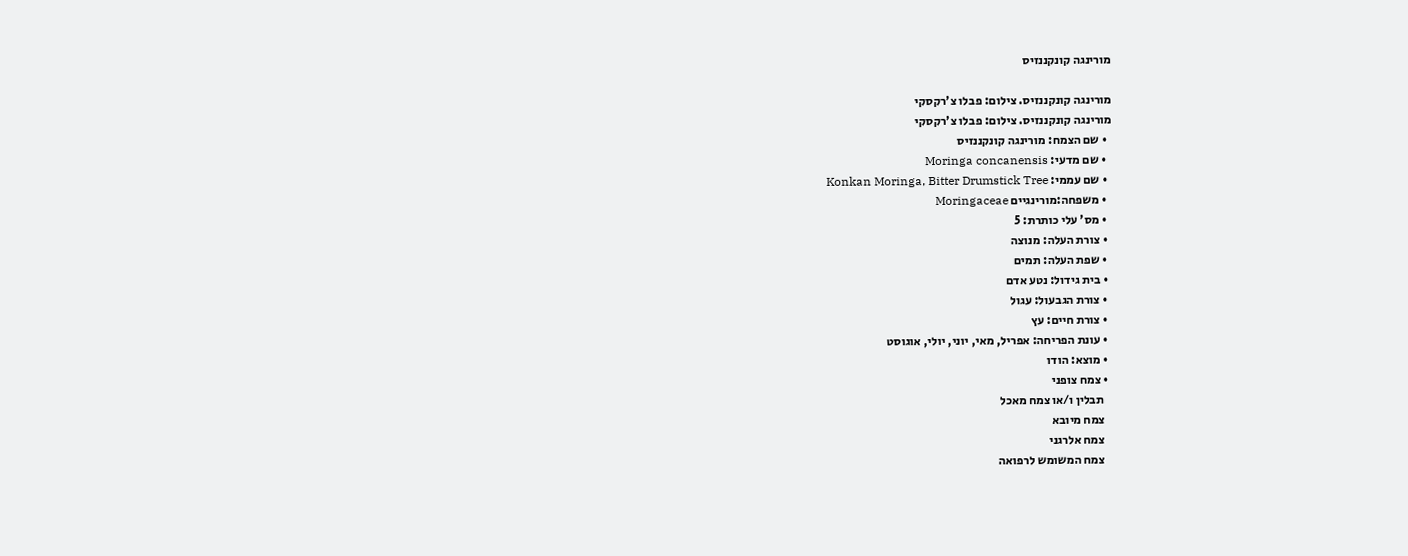מורינגה קונקננזיס

מורינגה קונקננזיס. צילום: פבלו צ'רקסקי
מורינגה קונקננזיס. צילום: פבלו צ'רקסקי
  • שם הצמח: מורינגה קונקננזיס
  • שם מדעי: Moringa concanensis
  • שם עממי: Konkan Moringa, Bitter Drumstick Tree
  • משפחה:מורינגיים Moringaceae
  • מס' עלי כותרת: 5
  • צורת העלה: מנוצה
  • שפת העלה: תמים
  • בית גידול: נטע אדם
  • צורת הגבעול: עגול
  • צורת חיים: עץ
  • עונת הפריחה: אפריל, מאי, יוני, יולי, אוגוסט
  • מוצא: הודו
  • צמח צופני
    תבלין ו/או צמח מאכל
    צמח מיובא
    צמח אלרגני
    צמח המשומש לרפואה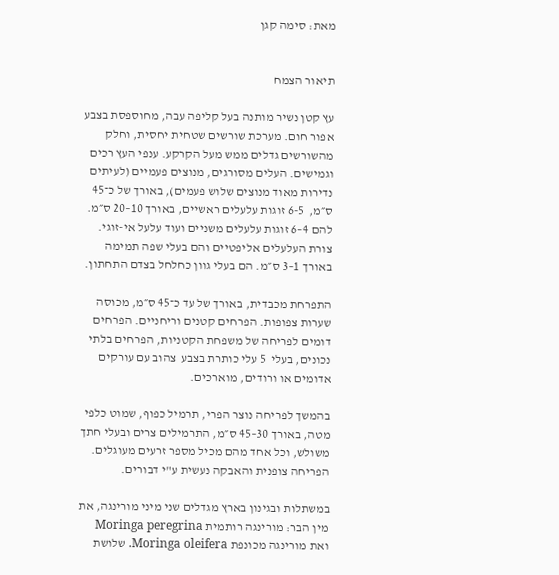מאת: סימה קגן


תיאור הצמח

עץ קטן נשיר מותנה בעל קליפה עבה, מחוספסת בצבע אפור חום. מערכת שורשים שטחית יחסית, וחלק מהשורשים גדלים ממש מעל הקרקע. ענפי העץ רכים וגמישים. העלים מסורגים, מנוצים פעמיים (לעיתים נדירות מאוד מנוצים שלוש פעמים), באורך של כ־45 ס״מ,  6-5 זוגות עלעלים ראשיים, באורך 10–20 ס״מ.  להם 4–6 זוגות עלעלים משניים ועוד עלעל אי-זוגי. צורת העלעלים אליפטיים והם בעלי שפה תמימה באורך 1–3 ס״מ. הם בעלי גוון כחלחל בצדם התחתון.

התפרחת מכבדית, באורך של עד כ־45 ס״מ, מכוסה שערות צפופות. הפרחים קטנים וריחניים. הפרחים דומים לפריחה של משפחת הקטניות, הפרחים בלתי נכונים, בעלי  5 עלי כותרת בצבע  צהוב עם עורקים אדומים או ורודים, מוארכים.

בהמשך לפריחה נוצר הפרי, תרמיל כפוף, שמוט כלפי מטה, באורך 30–45 ס״מ, התרמילים צרים ובעלי חתך משולש, וכל אחד מהם מכיל מספר זרעים מעוגלים. הפריחה צופנית והאבקה נעשית ע"י דבורים.

במשתלות ובגינון בארץ מגדלים שני מיני מורינגה, את מין הבר: מורינגה רותמית Moringa peregrina ואת מורינגה מכונפת Moringa oleifera. שלושת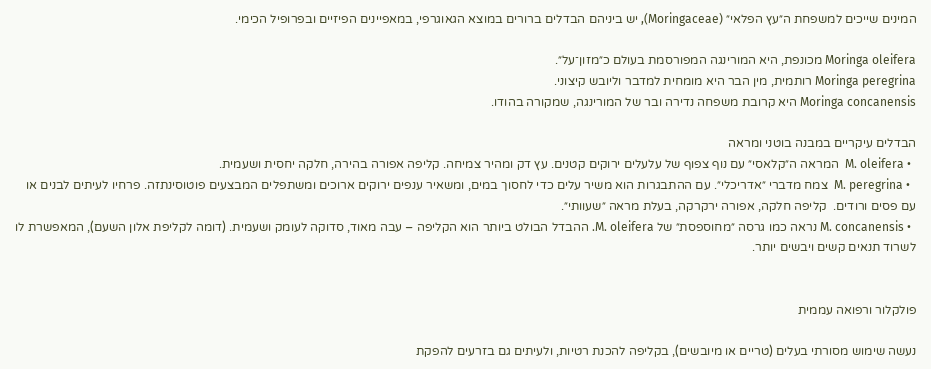המינים שייכים למשפחת ה״עץ הפלאי״ (Moringaceae), יש ביניהם הבדלים ברורים במוצא הגאוגרפי, במאפיינים הפיזיים ובפרופיל הכימי.

Moringa oleifera מכונפת, היא המורינגה המפורסמת בעולם כ״מזון־על״.
Moringa peregrina רותמית, מין הבר היא מומחית למדבר וליובש קיצוני.
Moringa concanensis היא קרובת משפחה נדירה ובר של המורינגה, שמקורה בהודו.

הבדלים עיקריים במבנה בוטני ומראה
  • M. oleifera  המראה ה״קלאסי״ עם נוף צפוף של עלעלים ירוקים קטנים. עץ דק ומהיר צמיחה. קליפה אפורה בהירה, חלקה יחסית ושעמית.
  • M. peregrina  צמח מדברי ״אדריכלי״. עם ההתבגרות הוא משיר עלים כדי לחסוך במים, ומשאיר ענפים ירוקים ארוכים ומשתפלים המבצעים פוטוסינתזה. פרחיו לעיתים לבנים או עם פסים ורודים.  קליפה חלקה, אפורה ירקרקה, בעלת מראה ״שעוותי״.
  • M. concanensis נראה כמו גרסה ״מחוספסת״ של M. oleifera. ההבדל הבולט ביותר הוא הקליפה – עבה מאוד, סדוקה לעומק ושעמית. (דומה לקליפת אלון השעם), המאפשרת לו לשרוד תנאים קשים ויבשים יותר.


פולקלור ורפואה עממית

נעשה שימוש מסורתי בעלים (טריים או מיובשים), בקליפה להכנת רטיות, ולעיתים גם בזרעים להפקת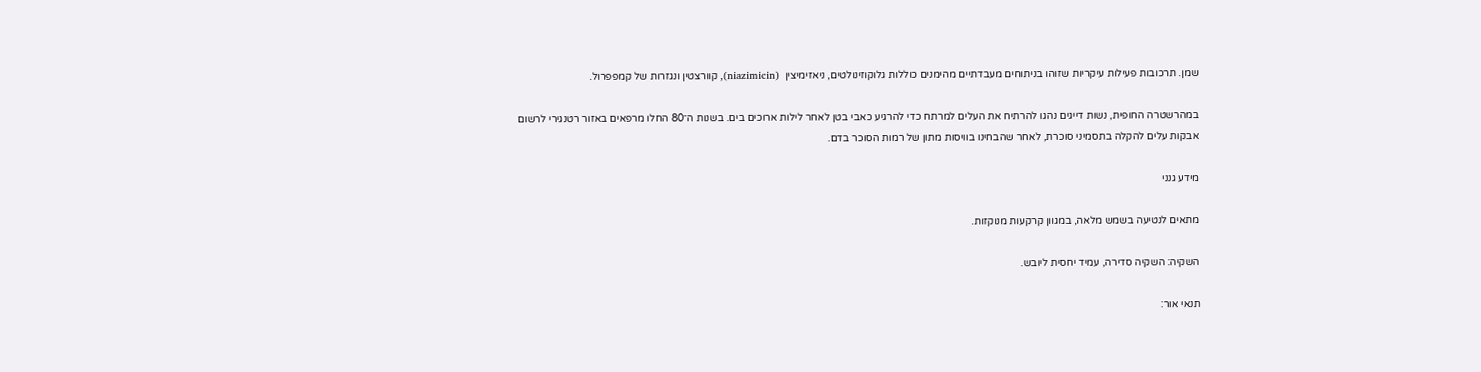שמן. תרכובות פעילות עיקריות שזוהו בניתוחים מעבדתיים מהימנים כוללות גלוקוזינולטים, ניאזימיצין  (niazimicin), קוורצטין ונגזרות של קמפפרול.

במהרשטרה החופית, נשות דייגים נהגו להרתיח את העלים למרתח כדי להרגיע כאבי בטן לאחר לילות ארוכים בים. בשנות ה־80 החלו מרפאים באזור רטנגירי לרשום אבקות עלים להקלה בתסמיני סוכרת, לאחר שהבחינו בוויסות מתון של רמות הסוכר בדם.

מידע גנני

מתאים לנטיעה בשמש מלאה, במגוון קרקעות מנוקזות.

השקיה: השקיה סדירה, עמיד יחסית ליובש.

תנאי אור: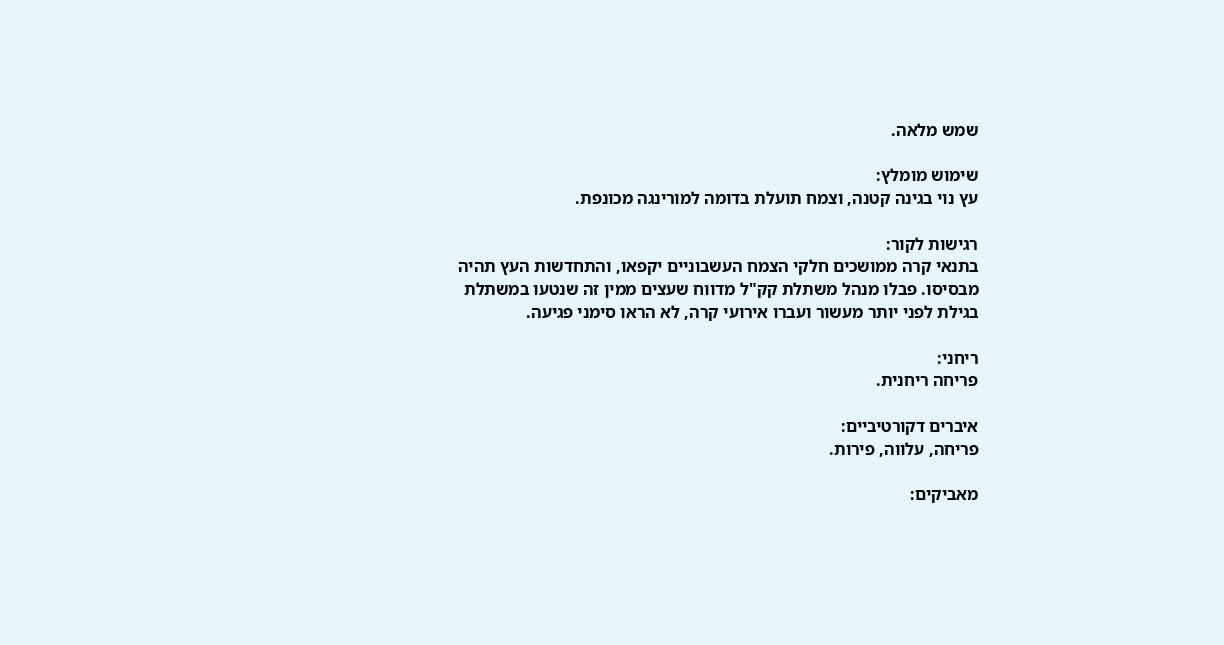שמש מלאה.

שימוש מומלץ:
עץ נוי בגינה קטנה, וצמח תועלת בדומה למורינגה מכונפת.

רגישות לקור:
בתנאי קרה ממושכים חלקי הצמח העשבוניים יקפאו, והתחדשות העץ תהיה מבסיסו. פבלו מנהל משתלת קק"ל מדווח שעצים ממין זה שנטעו במשתלת בגילת לפני יותר מעשור ועברו אירועי קרה, לא הראו סימני פגיעה.

ריחני:
פריחה ריחנית.

איברים דקורטיביים:
פריחה, עלווה, פירות.

מאביקים: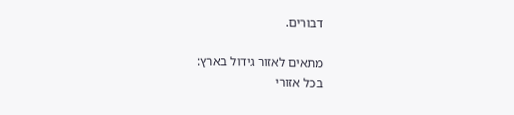דבורים.

מתאים לאזור גידול בארץ:
בכל אזורי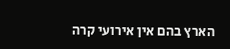הארץ בהם אין אירועי קרה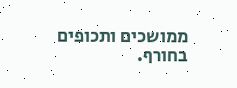ממושכים ותכופים בחורף.